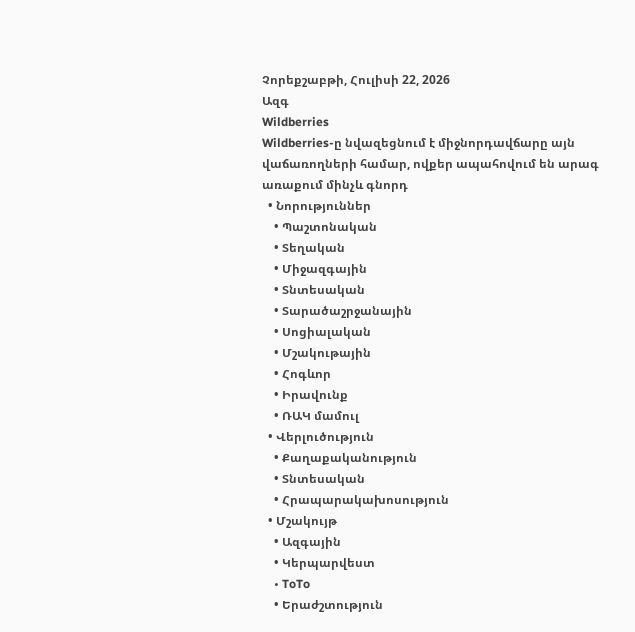Չորեքշաբթի, Հուլիսի 22, 2026
Ազգ
Wildberries
Wildberries-ը նվազեցնում է միջնորդավճարը այն վաճառողների համար, ովքեր ապահովում են արագ առաքում մինչև գնորդ
  • Նորություններ
    • Պաշտոնական
    • Տեղական
    • Միջազգային
    • Տնտեսական
    • Տարածաշրջանային
    • Սոցիալական
    • Մշակութային
    • Հոգևոր
    • Իրավունք
    • ՌԱԿ մամուլ
  • Վերլուծություն
    • Քաղաքականություն
    • Տնտեսական
    • Հրապարակախոսություն
  • Մշակույթ
    • Ազգային
    • Կերպարվեստ
    • ToTo
    • Երաժշտություն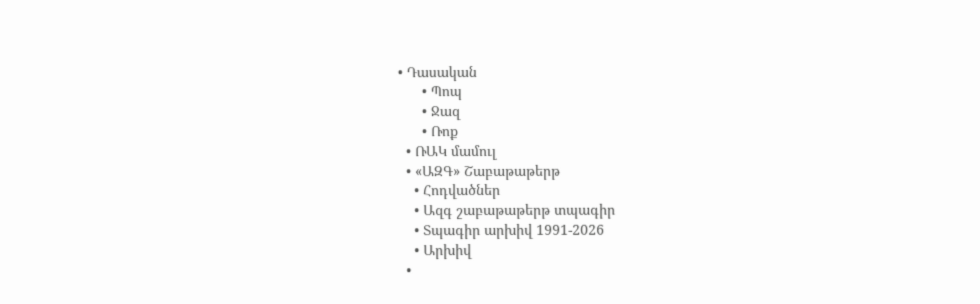• Դասական
      • Պոպ
      • Ջազ
      • Ռոք
  • ՌԱԿ մամուլ
  • «ԱԶԳ» Շաբաթաթերթ
    • Հոդվածներ
    • Ազգ շաբաթաթերթ տպագիր
    • Տպագիր արխիվ 1991-2026
    • Արխիվ
  •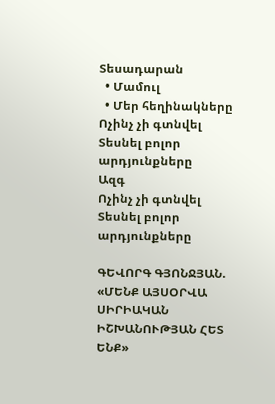Տեսադարան
  • Մամուլ
  • Մեր հեղինակները
Ոչինչ չի գտնվել
Տեսնել բոլոր արդյունքները
Ազգ
Ոչինչ չի գտնվել
Տեսնել բոլոր արդյունքները

ԳԵՎՈՐԳ ԳՅՈՆՋՅԱՆ. «ՄԵՆՔ ԱՅՍՕՐՎԱ ՍԻՐԻԱԿԱՆ ԻՇԽԱՆՈՒԹՅԱՆ ՀԵՏ ԵՆՔ»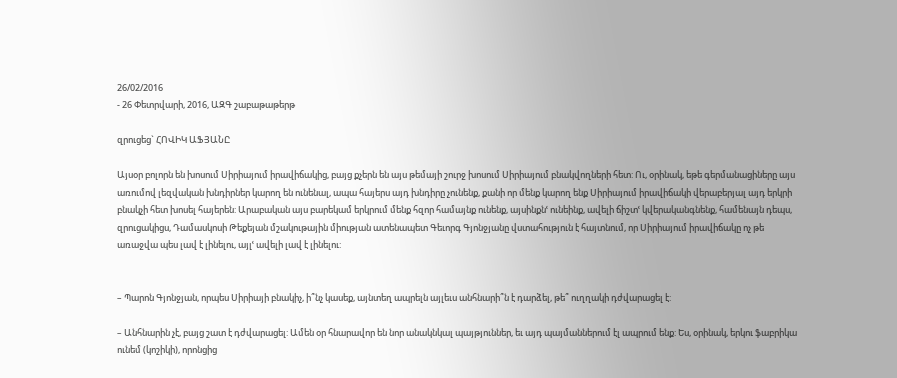26/02/2016
- 26 Փետրվարի, 2016, ԱԶԳ շաբաթաթերթ

զրուցեց` ՀՈՎԻԿ ԱՖՅԱՆԸ

Այսօր բոլորն են խոսում Սիրիայում իրավիճակից, բայց քչերն են այս թեմայի շուրջ խոսում Սիրիայում բնակվողների հետ: Ու, օրինակ, եթե գերմանացիները այս առումով լեզվական խնդիրներ կարող են ունենալ, ապա հայերս այդ խնդիրը չունենք, քանի որ մենք կարող ենք Սիրիայում իրավիճակի վերաբերյալ այդ երկրի բնակչի հետ խոսել հայերեն: Արաբական այս բարեկամ երկրում մենք հզոր համայնք ունենք, այսինքնՙ ունեինք, ավելի ճիշտՙ կվերականգնենք, համենայն դեպս, զրուցակիցս, Դամասկոսի Թեքեյան մշակութային միության ատենապետ Գեւորգ Գյոնջյանը վստահություն է հայտնում, որ Սիրիայում իրավիճակը ոչ թե առաջվա պես լավ է լինելու, այլՙ ավելի լավ է լինելու:


– Պարոն Գյոնջյան, որպես Սիրիայի բնակիչ, ի՞նչ կասեք, այնտեղ ապրելն այլեւս անհնարի՞ն է դարձել, թե՞ ուղղակի դժվարացել է:

– Անհնարին չէ, բայց շատ է դժվարացել: Ամեն օր հնարավոր են նոր անակնկալ պայթյուններ, եւ այդ պայմաններում էլ ապրում ենք: Ես, օրինակ, երկու ֆաբրիկա ունեմ (կոշիկի), որոնցից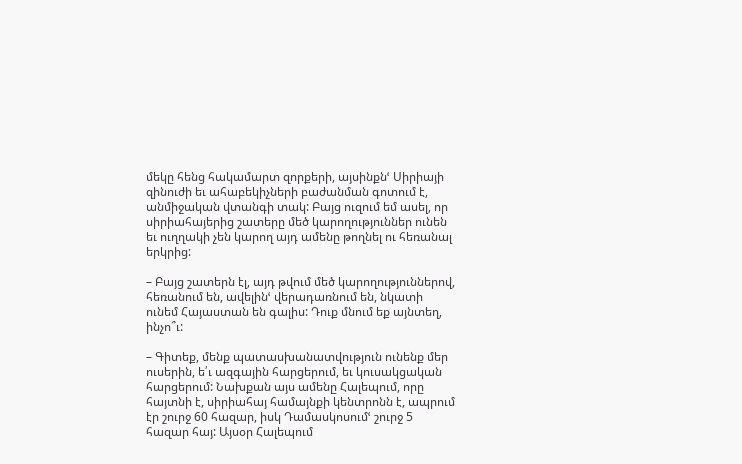մեկը հենց հակամարտ զորքերի, այսինքնՙ Սիրիայի զինուժի եւ ահաբեկիչների բաժանման գոտում է, անմիջական վտանգի տակ: Բայց ուզում եմ ասել, որ սիրիահայերից շատերը մեծ կարողություններ ունեն եւ ուղղակի չեն կարող այդ ամենը թողնել ու հեռանալ երկրից:

– Բայց շատերն էլ, այդ թվում մեծ կարողություններով, հեռանում են, ավելինՙ վերադառնում են, նկատի ունեմ Հայաստան են գալիս: Դուք մնում եք այնտեղ, ինչո՞ւ:

– Գիտեք, մենք պատասխանատվություն ունենք մեր ուսերին, ե՛ւ ազգային հարցերում, եւ կուսակցական հարցերում: Նախքան այս ամենը Հալեպում, որը հայտնի է, սիրիահայ համայնքի կենտրոնն է, ապրում էր շուրջ 60 հազար, իսկ Դամասկոսումՙ շուրջ 5 հազար հայ: Այսօր Հալեպում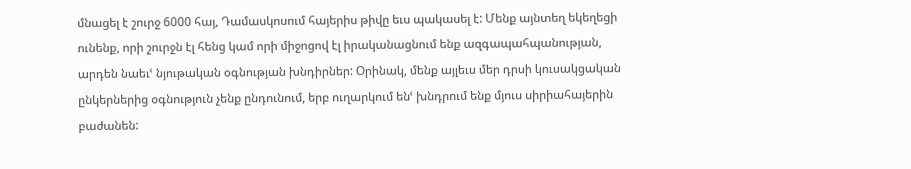մնացել է շուրջ 6000 հայ, Դամասկոսում հայերիս թիվը եւս պակասել է: Մենք այնտեղ եկեղեցի ունենք, որի շուրջն էլ հենց կամ որի միջոցով էլ իրականացնում ենք ազգապահպանության, արդեն նաեւՙ նյութական օգնության խնդիրներ: Օրինակ, մենք այլեւս մեր դրսի կուսակցական ընկերներից օգնություն չենք ընդունում, երբ ուղարկում ենՙ խնդրում ենք մյուս սիրիահայերին բաժանեն: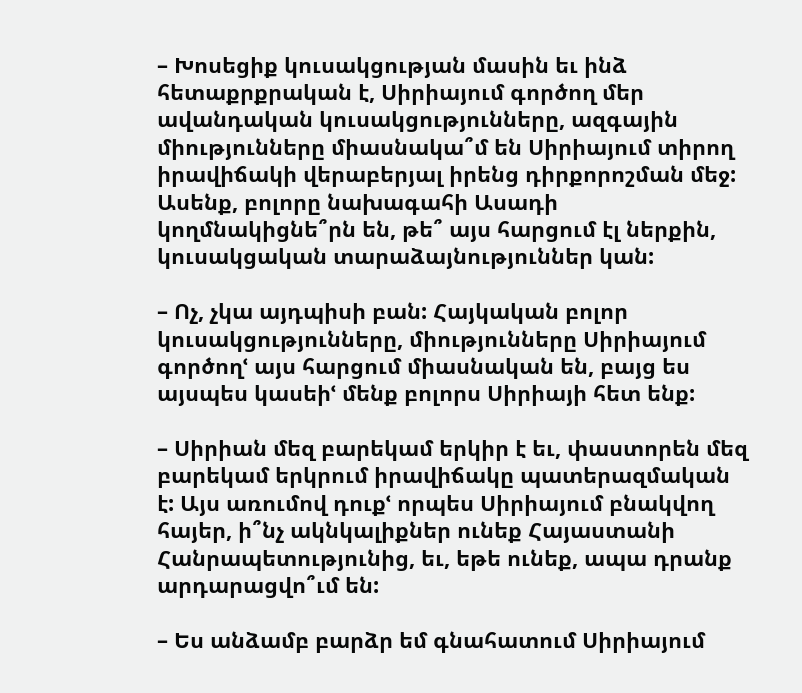– Խոսեցիք կուսակցության մասին եւ ինձ հետաքրքրական է, Սիրիայում գործող մեր ավանդական կուսակցությունները, ազգային միությունները միասնակա՞մ են Սիրիայում տիրող իրավիճակի վերաբերյալ իրենց դիրքորոշման մեջ: Ասենք, բոլորը նախագահի Ասադի կողմնակիցնե՞րն են, թե՞ այս հարցում էլ ներքին, կուսակցական տարաձայնություններ կան:

– Ոչ, չկա այդպիսի բան: Հայկական բոլոր կուսակցությունները, միությունները Սիրիայում գործողՙ այս հարցում միասնական են, բայց ես այսպես կասեիՙ մենք բոլորս Սիրիայի հետ ենք:

– Սիրիան մեզ բարեկամ երկիր է եւ, փաստորեն մեզ բարեկամ երկրում իրավիճակը պատերազմական է: Այս առումով դուքՙ որպես Սիրիայում բնակվող հայեր, ի՞նչ ակնկալիքներ ունեք Հայաստանի Հանրապետությունից, եւ, եթե ունեք, ապա դրանք արդարացվո՞ւմ են:

– Ես անձամբ բարձր եմ գնահատում Սիրիայում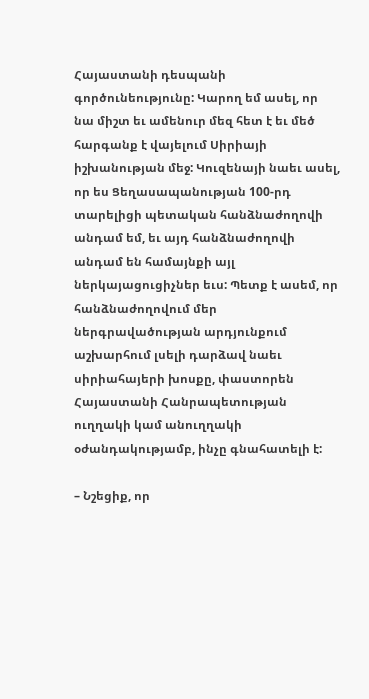Հայաստանի դեսպանի գործունեությունը: Կարող եմ ասել, որ նա միշտ եւ ամենուր մեզ հետ է եւ մեծ հարգանք է վայելում Սիրիայի իշխանության մեջ: Կուզենայի նաեւ ասել, որ ես Ցեղասապանության 100-րդ տարելիցի պետական հանձնաժողովի անդամ եմ, եւ այդ հանձնաժողովի անդամ են համայնքի այլ ներկայացուցիչներ եւս: Պետք է ասեմ, որ հանձնաժողովում մեր ներգրավածության արդյունքում աշխարհում լսելի դարձավ նաեւ սիրիահայերի խոսքը, փաստորեն Հայաստանի Հանրապետության ուղղակի կամ անուղղակի օժանդակությամբ, ինչը գնահատելի է:

– Նշեցիք, որ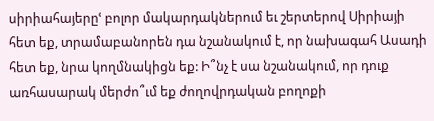սիրիահայերըՙ բոլոր մակարդակներում եւ շերտերով Սիրիայի հետ եք, տրամաբանորեն դա նշանակում է, որ նախագահ Ասադի հետ եք, նրա կողմնակիցն եք: Ի՞նչ է սա նշանակում, որ դուք առհասարակ մերժո՞ւմ եք ժողովրդական բողոքի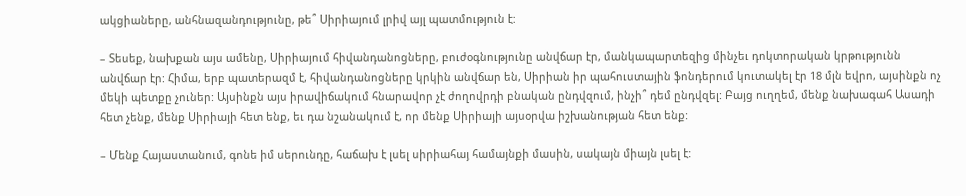ակցիաները, անհնազանդությունը, թե՞ Սիրիայում լրիվ այլ պատմություն է:

– Տեսեք, նախքան այս ամենը, Սիրիայում հիվանդանոցները, բուժօգնությունը անվճար էր, մանկապարտեզից մինչեւ դոկտորական կրթությունն անվճար էր: Հիմա, երբ պատերազմ է, հիվանդանոցները կրկին անվճար են, Սիրիան իր պահուստային ֆոնդերում կուտակել էր 18 մլն եվրո, այսինքն ոչ մեկի պետքը չուներ: Այսինքն այս իրավիճակում հնարավոր չէ ժողովրդի բնական ընդվզում, ինչի՞ դեմ ընդվզել: Բայց ուղղեմ, մենք նախագահ Ասադի հետ չենք, մենք Սիրիայի հետ ենք, եւ դա նշանակում է, որ մենք Սիրիայի այսօրվա իշխանության հետ ենք:

– Մենք Հայաստանում, գոնե իմ սերունդը, հաճախ է լսել սիրիահայ համայնքի մասին, սակայն միայն լսել է: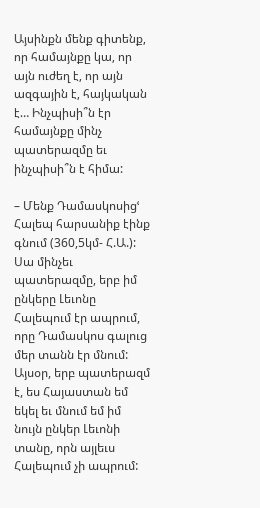Այսինքն մենք գիտենք, որ համայնքը կա, որ այն ուժեղ է, որ այն ազգային է, հայկական է… Ինչպիսի՞ն էր համայնքը մինչ պատերազմը եւ ինչպիսի՞ն է հիմա:

– Մենք Դամասկոսիցՙ Հալեպ հարսանիք էինք գնում (360,5կմ- Հ.Ա.): Սա մինչեւ պատերազմը, երբ իմ ընկերը Լեւոնը Հալեպում էր ապրում, որը Դամասկոս գալուց մեր տանն էր մնում: Այսօր, երբ պատերազմ է, ես Հայաստան եմ եկել եւ մնում եմ իմ նույն ընկեր Լեւոնի տանը, որն այլեւս Հալեպում չի ապրում: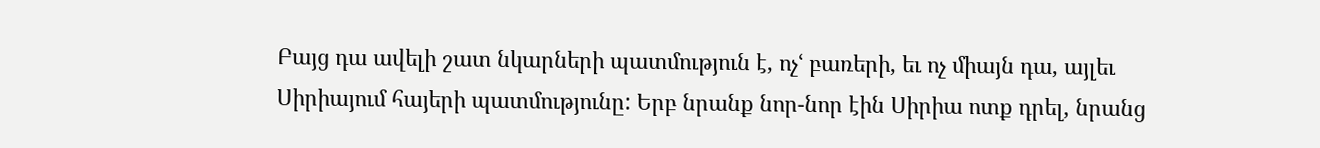Բայց դա ավելի շատ նկարների պատմություն է, ոչՙ բառերի, եւ ոչ միայն դա, այլեւ Սիրիայում հայերի պատմությունը: Երբ նրանք նոր-նոր էին Սիրիա ոտք դրել, նրանց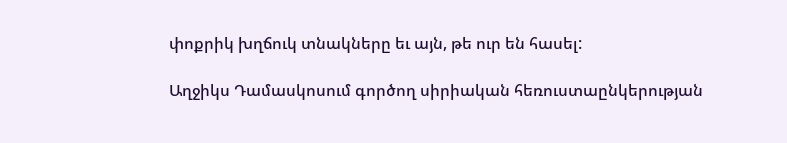փոքրիկ խղճուկ տնակները եւ այն, թե ուր են հասել:

Աղջիկս Դամասկոսում գործող սիրիական հեռուստաընկերության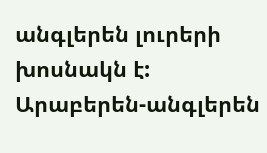անգլերեն լուրերի խոսնակն է: Արաբերեն-անգլերեն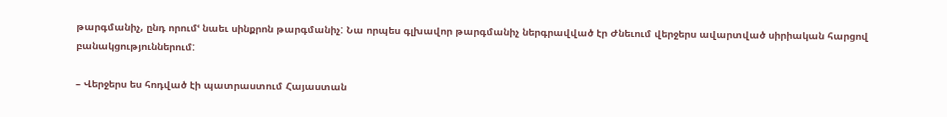թարգմանիչ, ընդ որումՙ նաեւ սինքրոն թարգմանիչ: Նա որպես գլխավոր թարգմանիչ ներգրավված էր Ժնեւում վերջերս ավարտված սիրիական հարցով բանակցություններում:

– Վերջերս ես հոդված էի պատրաստում Հայաստան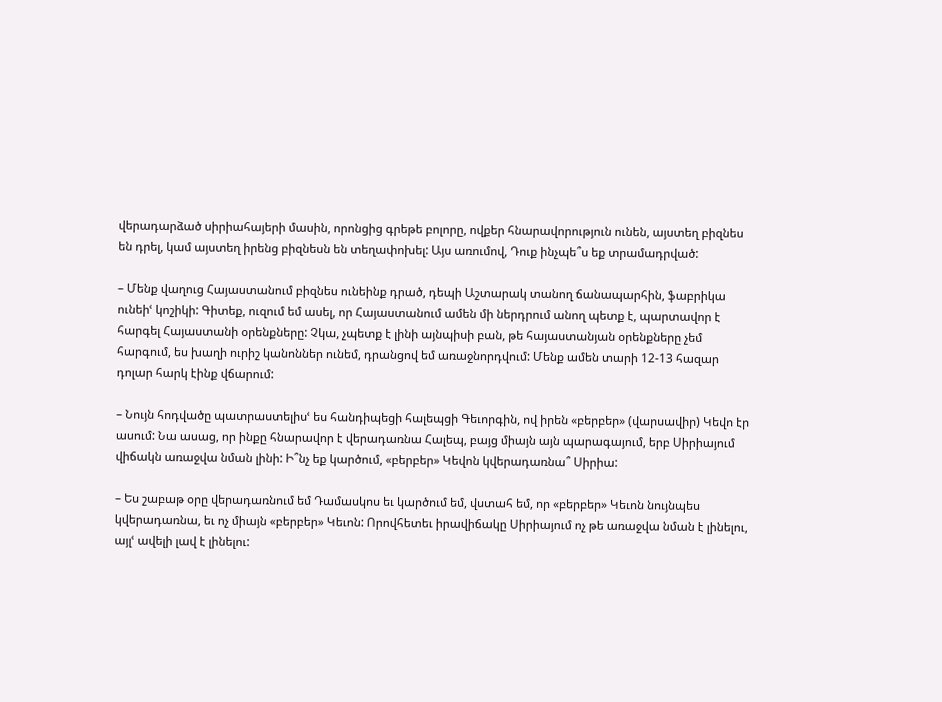վերադարձած սիրիահայերի մասին, որոնցից գրեթե բոլորը, ովքեր հնարավորություն ունեն, այստեղ բիզնես են դրել, կամ այստեղ իրենց բիզնեսն են տեղափոխել: Այս առումով, Դուք ինչպե՞ս եք տրամադրված:

– Մենք վաղուց Հայաստանում բիզնես ունեինք դրած, դեպի Աշտարակ տանող ճանապարհին, ֆաբրիկա ունեիՙ կոշիկի: Գիտեք, ուզում եմ ասել, որ Հայաստանում ամեն մի ներդրում անող պետք է, պարտավոր է հարգել Հայաստանի օրենքները: Չկա, չպետք է լինի այնպիսի բան, թե հայաստանյան օրենքները չեմ հարգում, ես խաղի ուրիշ կանոններ ունեմ, դրանցով եմ առաջնորդվում: Մենք ամեն տարի 12-13 հազար դոլար հարկ էինք վճարում:

– Նույն հոդվածը պատրաստելիսՙ ես հանդիպեցի հալեպցի Գեւորգին, ով իրեն «բերբեր» (վարսավիր) Կեվո էր ասում: Նա ասաց, որ ինքը հնարավոր է վերադառնա Հալեպ, բայց միայն այն պարագայում, երբ Սիրիայում վիճակն առաջվա նման լինի: Ի՞նչ եք կարծում, «բերբեր» Կեվոն կվերադառնա՞ Սիրիա:

– Ես շաբաթ օրը վերադառնում եմ Դամասկոս եւ կարծում եմ, վստահ եմ, որ «բերբեր» Կեւոն նույնպես կվերադառնա, եւ ոչ միայն «բերբեր» Կեւոն: Որովհետեւ իրավիճակը Սիրիայում ոչ թե առաջվա նման է լինելու, այլՙ ավելի լավ է լինելու: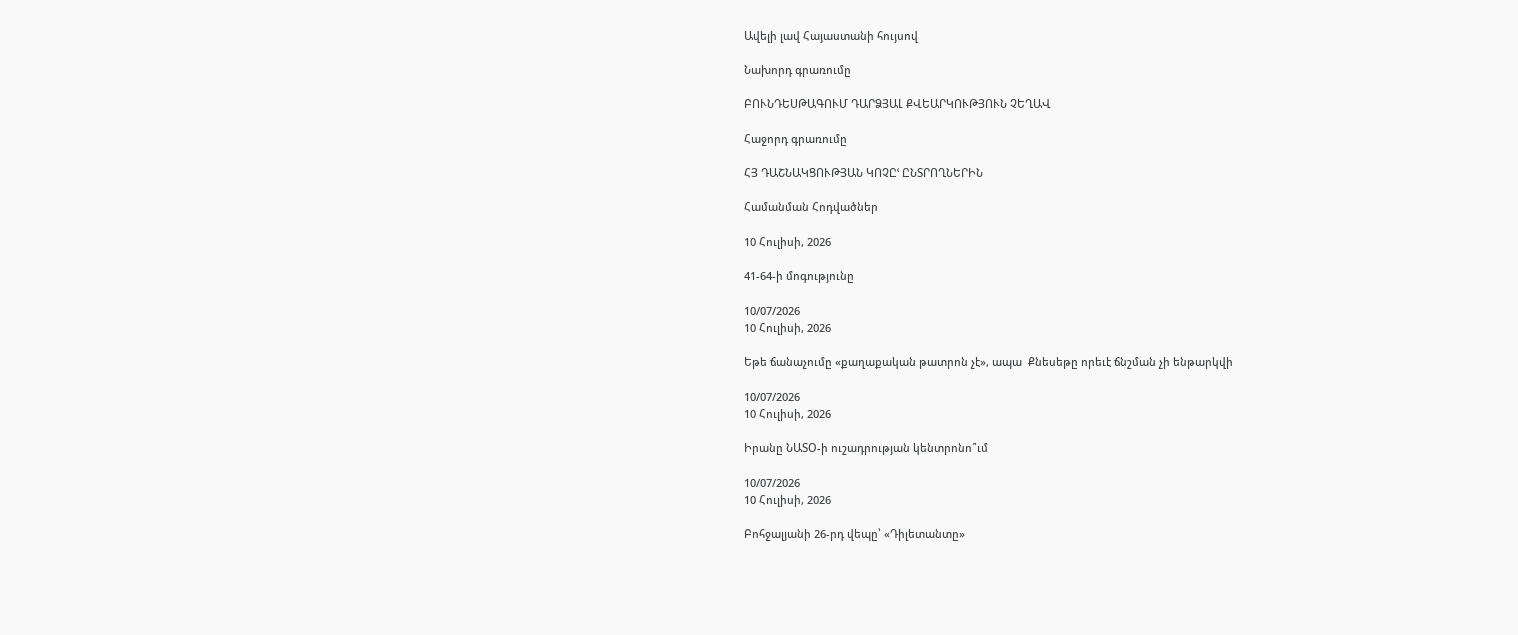Ավելի լավ Հայաստանի հույսով

Նախորդ գրառումը

ԲՈՒՆԴԵՍԹԱԳՈՒՄ ԴԱՐՁՅԱԼ ՔՎԵԱՐԿՈՒԹՅՈՒՆ ՉԵՂԱՎ

Հաջորդ գրառումը

ՀՅ ԴԱՇՆԱԿՑՈՒԹՅԱՆ ԿՈՉԸՙ ԸՆՏՐՈՂՆԵՐԻՆ

Համանման Հոդվածներ

10 Հուլիսի, 2026

41-64-ի մոգությունը

10/07/2026
10 Հուլիսի, 2026

Եթե ճանաչումը «քաղաքական թատրոն չէ», ապա  Քնեսեթը որեւէ ճնշման չի ենթարկվի

10/07/2026
10 Հուլիսի, 2026

Իրանը ՆԱՏՕ-ի ուշադրության կենտրոնո՞ւմ

10/07/2026
10 Հուլիսի, 2026

Բոհջալյանի 26-րդ վեպը՝ «Դիլետանտը»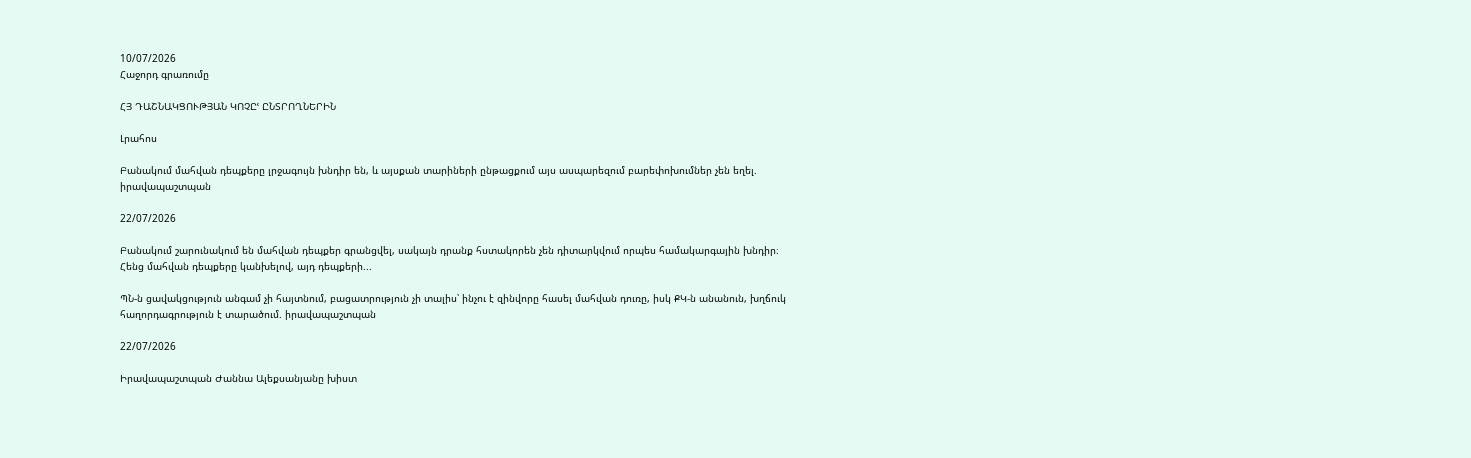10/07/2026
Հաջորդ գրառումը

ՀՅ ԴԱՇՆԱԿՑՈՒԹՅԱՆ ԿՈՉԸՙ ԸՆՏՐՈՂՆԵՐԻՆ

Լրահոս

Բանակում մահվան դեպքերը լրջագույն խնդիր են, և այսքան տարիների ընթացքում այս ասպարեզում բարեփոխումներ չեն եղել. իրավապաշտպան

22/07/2026

Բանակում շարունակում են մահվան դեպքեր գրանցվել, սակայն դրանք հստակորեն չեն դիտարկվում որպես համակարգային խնդիր։ Հենց մահվան դեպքերը կանխելով, այդ դեպքերի...

ՊՆ-ն ցավակցություն անգամ չի հայտնում, բացատրություն չի տալիս՝ ինչու է զինվորը հասել մահվան դուռը, իսկ ՔԿ-ն անանուն, խղճուկ հաղորդագրություն է տարածում. իրավապաշտպան

22/07/2026

Իրավապաշտպան Ժաննա Ալեքսանյանը խիստ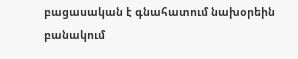բացասական է գնահատում նախօրեին բանակում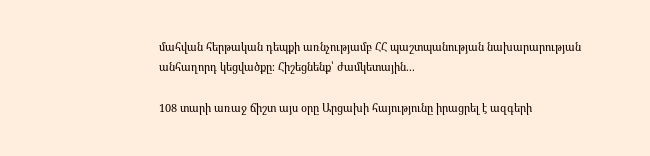մահվան հերթական դեպքի առնչությամբ ՀՀ պաշտպանության նախարարության անհաղորդ կեցվածքը։ Հիշեցնենք՝ ժամկետային...

108 տարի առաջ ճիշտ այս օրը Արցախի հայությունը իրացրել է ազգերի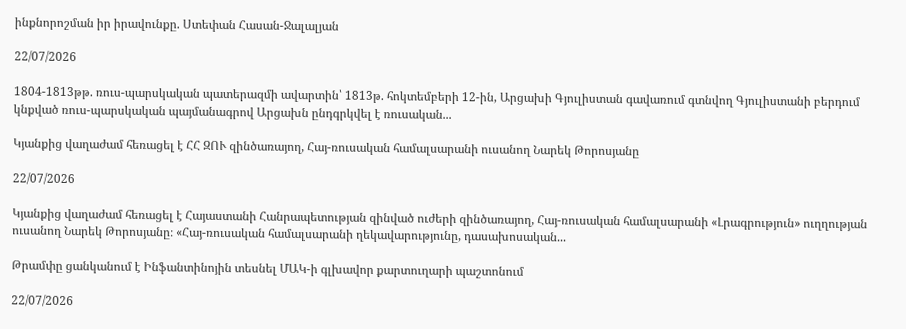ինքնորոշման իր իրավունքը. Ստեփան Հասան-Ջալալյան

22/07/2026

1804-1813թթ. ռուս-պարսկական պատերազմի ավարտին՝ 1813թ. հոկտեմբերի 12-ին, Արցախի Գյուլիստան գավառում գտնվող Գյուլիստանի բերդում կնքված ռուս-պարսկական պայմանագրով Արցախն ընդգրկվել է ռուսական...

Կյանքից վաղաժամ հեռացել է ՀՀ ԶՈՒ զինծառայող, Հայ-ռուսական համալսարանի ուսանող Նարեկ Թորոսյանը

22/07/2026

Կյանքից վաղաժամ հեռացել է Հայաստանի Հանրապետության զինված ուժերի զինծառայող, Հայ-ռուսական համալսարանի «Լրագրություն» ուղղության ուսանող Նարեկ Թորոսյանը։ «Հայ-ռուսական համալսարանի ղեկավարությունը, դասախոսական...

Թրամփը ցանկանում է Ինֆանտինոյին տեսնել ՄԱԿ-ի գլխավոր քարտուղարի պաշտոնում

22/07/2026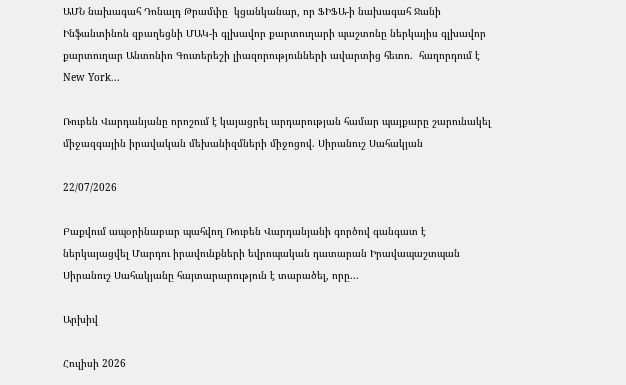ԱՄՆ նախագահ Դոնալդ Թրամփը  կցանկանար, որ ՖԻՖԱ-ի նախագահ Ջանի Ինֆանտինոն զբաղեցնի ՄԱԿ-ի գլխավոր քարտուղարի պաշտոնը ներկայիս գլխավոր քարտուղար Անտոնիո Գուտերեշի լիազորությունների ավարտից հետո.  հաղորդում է New York...

Ռուբեն Վարդանյանը որոշում է կայացրել արդարության համար պայքարը շարունակել միջազգային իրավական մեխանիզմների միջոցով. Սիրանուշ Սահակյան

22/07/2026

Բաքվում ապօրինաբար պահվող Ռուբեն Վարդանյանի գործով գանգատ է ներկայացվել Մարդու իրավունքների եվրոպական դատարան Իրավապաշտպան Սիրանուշ Սահակյանը հայտարարություն է տարածել, որը...

Արխիվ

Հուլիսի 2026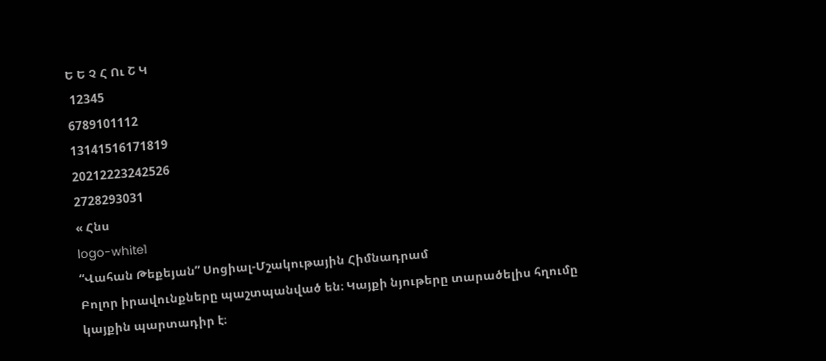Ե Ե Չ Հ Ու Շ Կ
 12345
6789101112
13141516171819
20212223242526
2728293031
« Հնս
logo-white1
“Վահան Թեքեյան” Սոցիալ-Մշակութային Հիմնադրամ
Բոլոր իրավունքները պաշտպանված են։ Կայքի նյութերը տարածելիս հղումը կայքին պարտադիր է։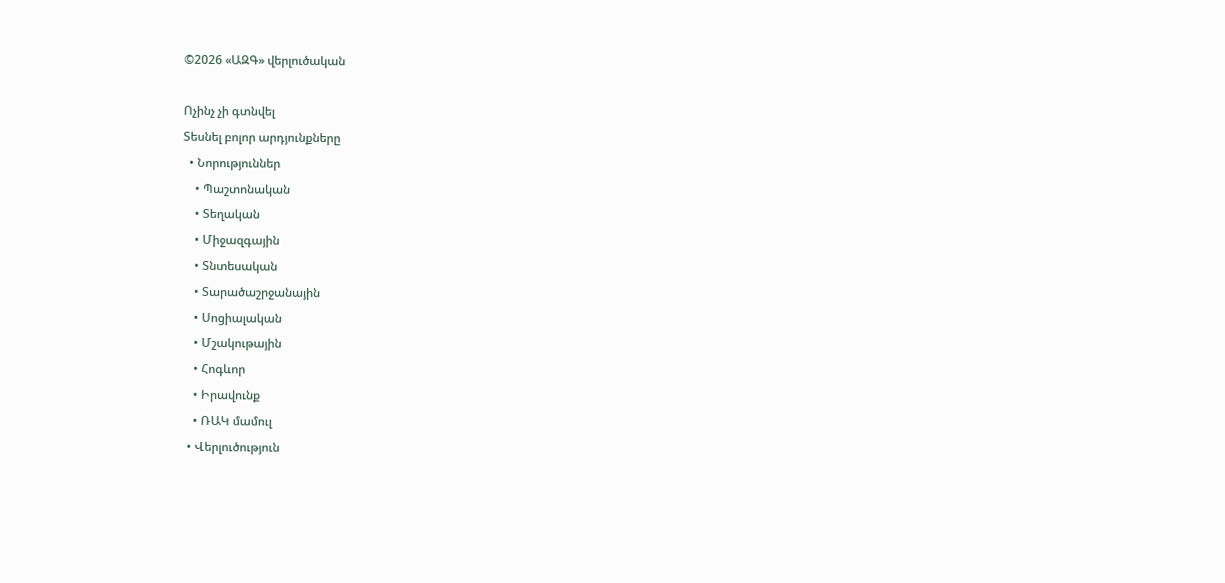©2026 «ԱԶԳ» վերլուծական

Ոչինչ չի գտնվել
Տեսնել բոլոր արդյունքները
  • Նորություններ
    • Պաշտոնական
    • Տեղական
    • Միջազգային
    • Տնտեսական
    • Տարածաշրջանային
    • Սոցիալական
    • Մշակութային
    • Հոգևոր
    • Իրավունք
    • ՌԱԿ մամուլ
  • Վերլուծություն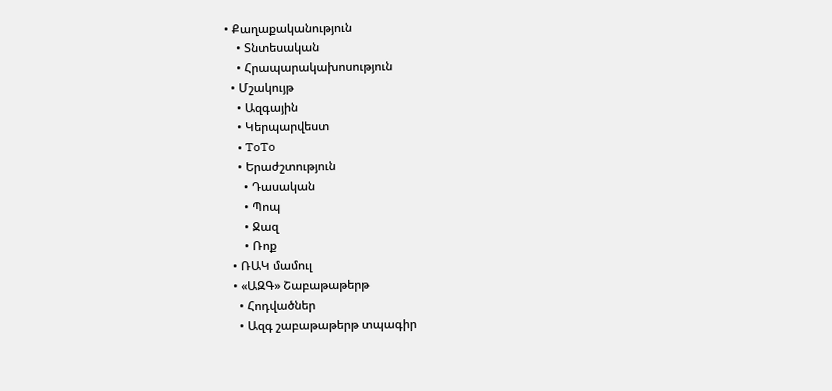• Քաղաքականություն
    • Տնտեսական
    • Հրապարակախոսություն
  • Մշակույթ
    • Ազգային
    • Կերպարվեստ
    • ToTo
    • Երաժշտություն
      • Դասական
      • Պոպ
      • Ջազ
      • Ռոք
  • ՌԱԿ մամուլ
  • «ԱԶԳ» Շաբաթաթերթ
    • Հոդվածներ
    • Ազգ շաբաթաթերթ տպագիր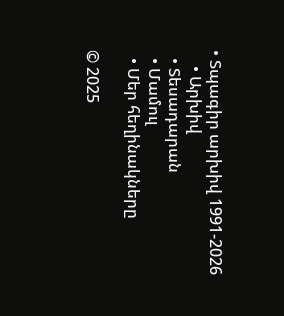• Տպագիր արխիվ 1991-2026
    • Արխիվ
  • Տեսադարան
  • Մամուլ
  • Մեր հեղինակները

© 2025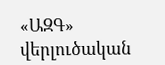«ԱԶԳ» վերլուծական